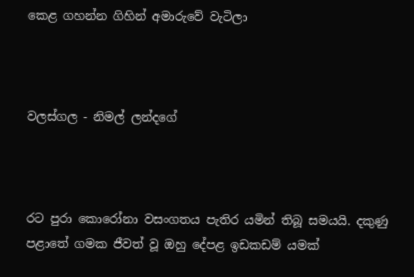කෙළ ගහන්න ගිහින් අමාරුවේ වැටිලා



වලස්ගල - නිමල් ලන්දගේ



රට පුරා කොරෝනා වසංගතය පැතිර යමින් තිබූ සමයයි. දකුණු පළාතේ ගමක ජීවත් වූ ඔහු දේපළ ඉඩකඩම් යමක්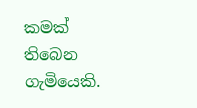කමක් තිබෙන ගැමියෙකි.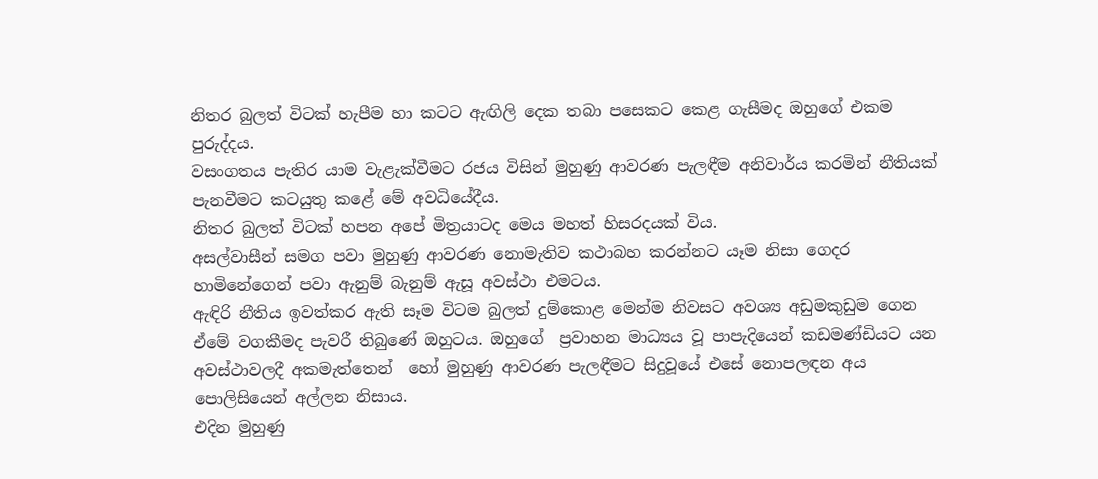නිතර බුලත් විටක් හැපීම හා කටට ඇඟිලි දෙක තබා පසෙකට කෙළ ගැසීමද ඔහුගේ එකම පුරුද්දය.
වසංගතය පැතිර යාම වැළැක්වීමට රජය විසින් මුහුණු ආවරණ පැලඳීම අනිවාර්ය කරමින් නීතියක් පැනවීමට කටයුතු කළේ මේ අවධියේදීය.
නිතර බුලත් විටක් හපන අපේ මිත්‍රයාටද මෙය මහත් හිසරදයක් විය.
අසල්වාසීන් සමග පවා මුහුණු ආවරණ නොමැතිව කථාබහ කරන්නට යෑම නිසා ගෙදර හාමිනේගෙන් පවා ඇනුම් බැනුම් ඇසූ අවස්ථා එමටය.
ඇඳිරි නීතිය ඉවත්කර ඇති සෑම විටම බුලත් දුම්කොළ මෙන්ම නිවසට අවශ්‍ය අඩුමකුඩුම ගෙන ඒමේ වගකීමද පැවරී තිබුණේ ඔහුටය. ඔහුගේ  ප්‍රවාහන මාධ්‍යය වූ පාපැදියෙන් කඩමණ්ඩියට යන අවස්ථාවලදී අකමැත්තෙන්  හෝ මුහුණු ආවරණ පැලඳීමට සිදුවූයේ එසේ නොපලඳන අය පොලිසියෙන් අල්ලන නිසාය.
එදින මුහුණු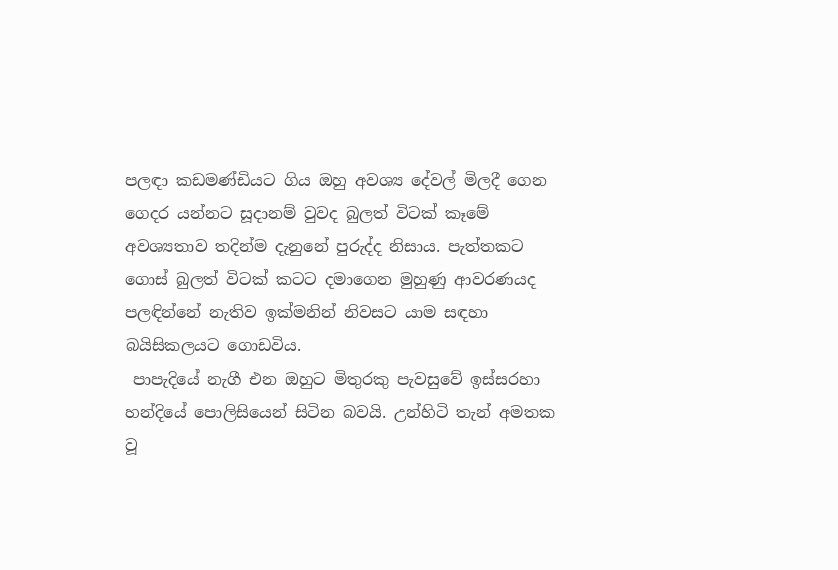පලඳා කඩමණ්ඩියට ගිය ඔහු අවශ්‍ය දේවල් මිලදී ගෙන ගෙදර යන්නට සූදානම් වුවද බුලත් විටක් කෑමේ අවශ්‍යතාව තදින්ම දැනුනේ පුරුද්ද නිසාය. පැත්තකට ගොස් බුලත් විටක් කටට දමාගෙන මුහුණු ආවරණයද පලඳින්නේ නැතිව ඉක්මනින් නිවසට යාම සඳහා බයිසිකලයට ගොඩවිය.
 පාපැදියේ නැගී එන ඔහුට මිතුරකු පැවසුවේ ඉස්සරහා හන්දියේ පොලිසියෙන් සිටින බවයි. උන්හිටි තැන් අමතක වූ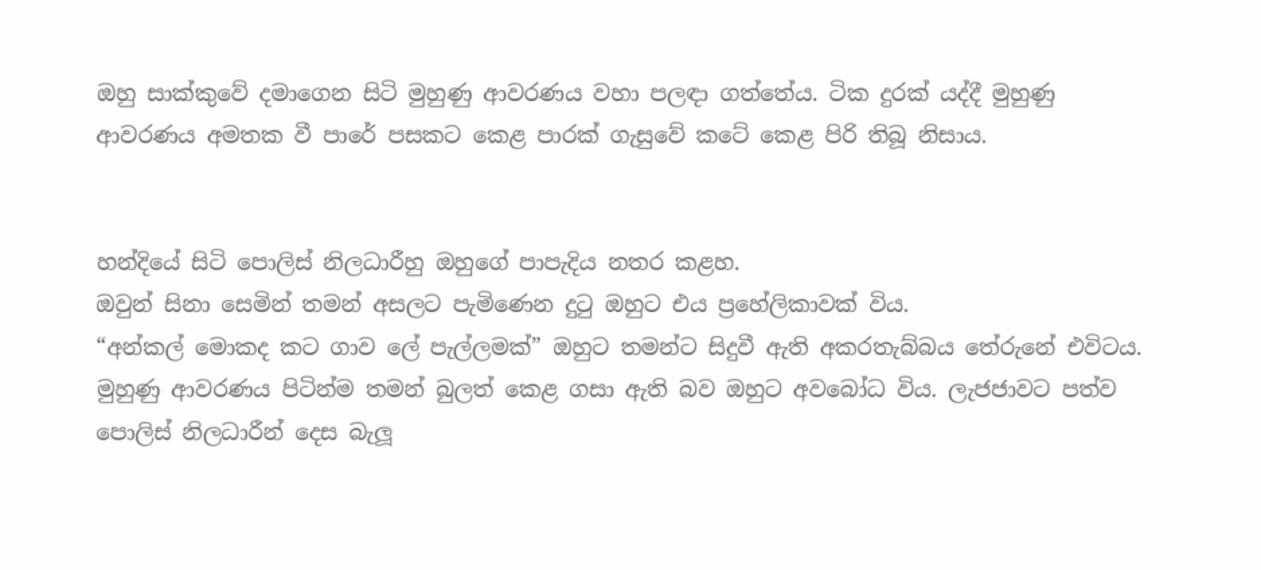ඔහු සාක්කුවේ දමාගෙන සිටි මුහුණු ආවරණය වහා පලඳා ගත්තේය. ටික දුරක් යද්දී මුහුණු ආවරණය අමතක වී පාරේ පසකට කෙළ පාරක් ගැසුවේ කටේ කෙළ පිරි තිබූ නිසාය.


හන්දියේ සිටි පොලිස් නිලධාරීහු ඔහුගේ පාපැදිය නතර කළහ.
ඔවුන් සිනා සෙමින් තමන් අසලට පැමිණෙන දුටු ඔහුට එය ප්‍රහේලිකාවක් විය.
“අන්කල් මොකද කට ගාව ලේ පැල්ලමක්” ඔහුට තමන්ට සිදුවී ඇති අකරතැබ්බය තේරුනේ එවිටය. මුහුණු ආවරණය පිටින්ම තමන් බුලත් කෙළ ගසා ඇති බව ඔහුට අවබෝධ විය. ලැජජාවට පත්ව පොලිස් නිලධාරීන් දෙස බැලූ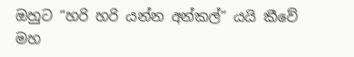ඔහුට “හරි හරි යන්න අන්කල්” යයි කීවේ මහ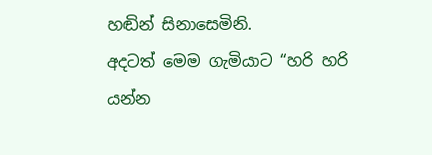හඬින් සිනාසෙමිනි.
අදටත් මෙම ගැමියාට “හරි හරි යන්න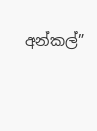අන්කල්”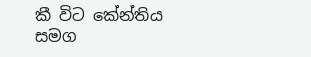කී විට කේන්තිය සමග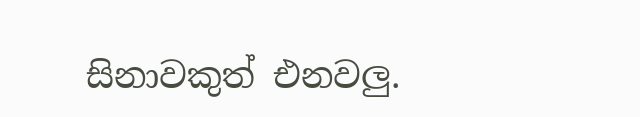සිනාවකුත් එනවලු‍.